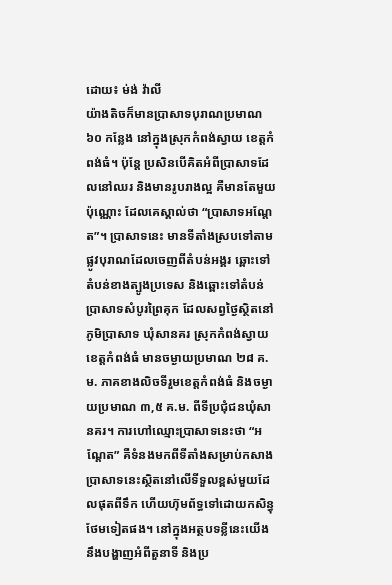ដោយ៖ ម់ង់ វ៉ាលី
យ៉ាងតិចក៏មានប្រាសាទបុរាណប្រមាណ ៦០ កន្លែង នៅក្នុងស្រុកកំពង់ស្វាយ ខេត្តកំពង់ធំ។ ប៉ុន្តែ ប្រសិនបើគិតអំពីប្រាសាទដែលនៅឈរ និងមានរូបរាងល្អ គឺមានតែមួយប៉ុណ្ណោះ ដែលគេស្គាល់ថា “ប្រាសាទអណ្តែត”។ ប្រាសាទនេះ មានទីតាំងស្របទៅតាមផ្លូវបុរាណដែលចេញពីតំបន់អង្គរ ឆ្ពោះទៅតំបន់ខាងត្បូងប្រទេស និងឆ្ពោះទៅតំបន់ប្រាសាទសំបូរព្រៃគុក ដែលសព្វថ្ងៃស្ថិតនៅភូមិប្រាសាទ ឃុំសានគរ ស្រុកកំពង់ស្វាយ ខេត្តកំពង់ធំ មានចម្ងាយប្រមាណ ២៨ គ.ម. ភាគខាងលិចទីរួមខេត្តកំពង់ធំ និងចម្ងាយប្រមាណ ៣,៥ គ.ម. ពីទីប្រជុំជនឃុំសានគរ។ ការហៅឈ្មោះប្រាសាទនេះថា “អណ្តែត” គឺទំនងមកពីទីតាំងសម្រាប់កសាងប្រាសាទនេះស្ថិតនៅលើទីទួលខ្ពស់មួយដែលផុតពីទឹក ហើយហ៊ុមព័ទ្ធទៅដោយកសិន្ធុថែមទៀតផង។ នៅក្នុងអត្ថបទខ្លីនេះយើងនឹងបង្ហាញអំពីតួនាទី និងប្រ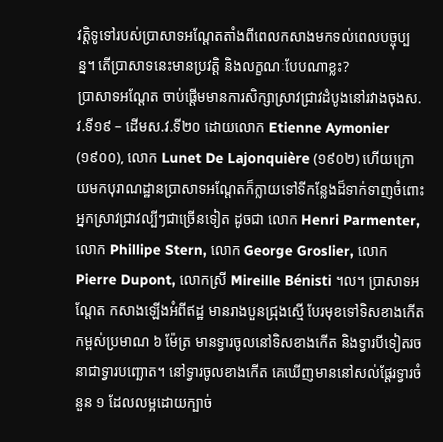វត្តិទូទៅរបស់ប្រាសាទអណ្តែតតាំងពីពេលកសាងមកទល់ពេលបច្ចុប្បន្ន។ តើប្រាសាទនេះមានប្រវត្តិ និងលក្ខណៈបែបណាខ្លះ?
ប្រាសាទអណ្តែត ចាប់ផ្តើមមានការសិក្សាស្រាវជ្រាវដំបូងនៅរវាងចុងស.វ.ទី១៩ – ដើមស.វ.ទី២០ ដោយលោក Etienne Aymonier (១៩០០), លោក Lunet De Lajonquière (១៩០២) ហើយក្រោយមកបុរាណដ្ឋានប្រាសាទអណ្តែតក៏ក្លាយទៅទីកន្លែងដ៏ទាក់ទាញចំពោះអ្នកស្រាវជ្រាវល្បីៗជាច្រើនទៀត ដូចជា លោក Henri Parmenter, លោក Phillipe Stern, លោក George Groslier, លោក Pierre Dupont, លោកស្រី Mireille Bénisti ។ល។ ប្រាសាទអណ្តែត កសាងឡើងអំពីឥដ្ឋ មានរាងបួនជ្រុងស្មើ បែរមុខទៅទិសខាងកើត កម្ពស់ប្រមាណ ៦ ម៉ែត្រ មានទ្វារចូលនៅទិសខាងកើត និងទ្វារបីទៀតរចនាជាទ្វារបញ្ឆោត។ នៅទ្វារចូលខាងកើត គេឃើញមាននៅសល់ផ្តែរទ្វារចំនួន ១ ដែលលម្អដោយក្បាច់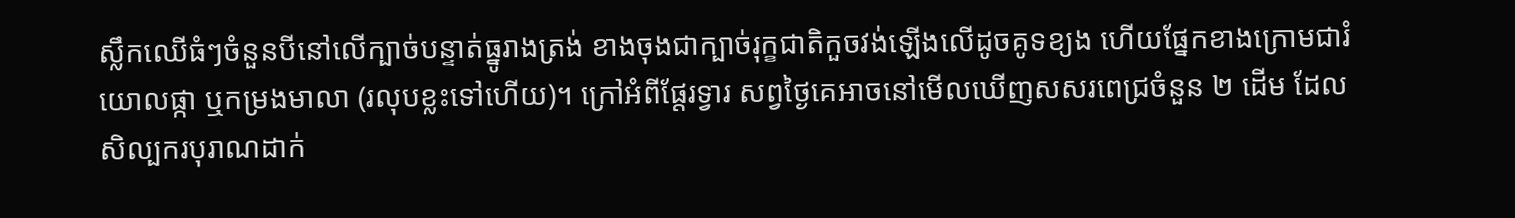ស្លឹកឈើធំៗចំនួនបីនៅលើក្បាច់បន្ទាត់ធ្នូរាងត្រង់ ខាងចុងជាក្បាច់រុក្ខជាតិកួចវង់ឡើងលើដូចគូទខ្យង ហើយផ្នែកខាងក្រោមជារំយោលផ្កា ឬកម្រងមាលា (រលុបខ្លះទៅហើយ)។ ក្រៅអំពីផ្តែរទ្វារ សព្វថ្ងៃគេអាចនៅមើលឃើញសសរពេជ្រចំនួន ២ ដើម ដែលសិល្បករបុរាណដាក់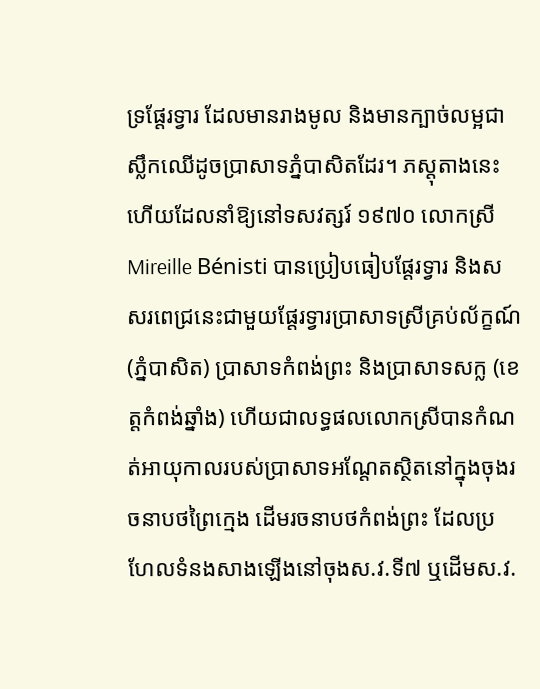ទ្រផ្តែរទ្វារ ដែលមានរាងមូល និងមានក្បាច់លម្អជាស្លឹកឈើដូចប្រាសាទភ្នំបាសិតដែរ។ ភស្តុតាងនេះហើយដែលនាំឱ្យនៅទសវត្សរ៍ ១៩៧០ លោកស្រី Mireille Bénisti បានប្រៀបធៀបផ្តែរទ្វារ និងសសរពេជ្រនេះជាមួយផ្តែរទ្វារប្រាសាទស្រីគ្រប់ល័ក្ខណ៍ (ភ្នំបាសិត) ប្រាសាទកំពង់ព្រះ និងប្រាសាទសក្ល (ខេត្តកំពង់ឆ្នាំង) ហើយជាលទ្ធផលលោកស្រីបានកំណត់អាយុកាលរបស់ប្រាសាទអណ្តែតស្ថិតនៅក្នុងចុងរចនាបថព្រៃក្មេង ដើមរចនាបថកំពង់ព្រះ ដែលប្រហែលទំនងសាងឡើងនៅចុងស.វ.ទី៧ ឬដើមស.វ.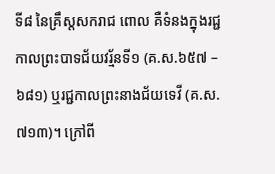ទី៨ នៃគ្រឹស្តសករាជ ពោល គឺទំនងក្នុងរជ្ជកាលព្រះបាទជ័យវរ្ម័នទី១ (គ.ស.៦៥៧ – ៦៨១) ឬរជ្ជកាលព្រះនាងជ័យទេវី (គ.ស.៧១៣)។ ក្រៅពី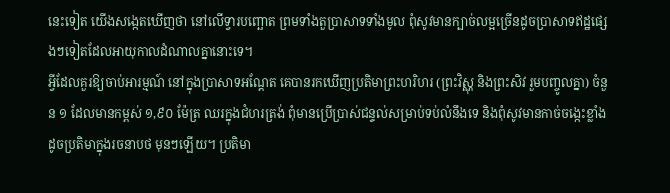នេះទៀត យើងសង្កេតឃើញថា នៅលើទ្វារបញ្ឆោត ព្រមទាំងតួប្រាសាទទាំងមូល ពុំសូវមានក្បាច់លម្អច្រើនដូចប្រាសាទឥដ្ឋផ្សេងៗទៀតដែលអាយុកាលដំណាលគ្នានោះទេ។
អ្វីដែលគួរឱ្យចាប់អារម្មណ៍ នៅក្នុងប្រាសាទអណ្តែត គេបានរកឃើញប្រតិមាព្រះហរិហរ (ព្រះវិស្ណុ និងព្រះសិវ រួមបញ្ចូលគ្នា) ចំនួន ១ ដែលមានកម្ពស់ ១,៩០ ម៉ែត្រ ឈរក្នុងជំហរត្រង់ ពុំមានប្រើប្រាស់ជន្ទល់សម្រាប់ទប់លំនឹងទេ និងពុំសូវមានកាច់ចង្កេះខ្លាំងដូចប្រតិមាក្នុងរចនាបថ មុនៗឡើយ។ ប្រតិមា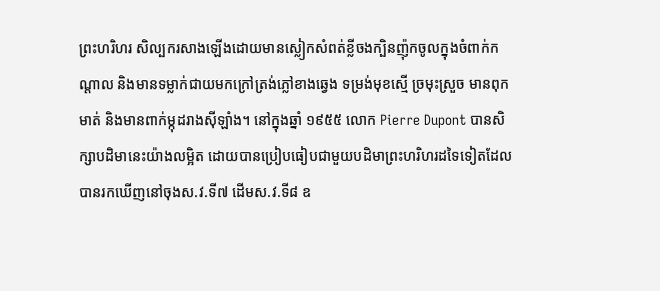ព្រះហរិហរ សិល្បករសាងឡើងដោយមានស្លៀកសំពត់ខ្លីចងក្បិនញ៉ុកចូលក្នុងចំពាក់កណ្តាល និងមានទម្លាក់ជាយមកក្រៅត្រង់ភ្លៅខាងឆ្វេង ទម្រង់មុខស្មើ ច្រមុះស្រួច មានពុកមាត់ និងមានពាក់ម្កុដរាងស៊ីឡាំង។ នៅក្នុងឆ្នាំ ១៩៥៥ លោក Pierre Dupont បានសិក្សាបដិមានេះយ៉ាងលម្អិត ដោយបានប្រៀបធៀបជាមួយបដិមាព្រះហរិហរដទៃទៀតដែលបានរកឃើញនៅចុងស.វ.ទី៧ ដើមស.វ.ទី៨ ឧ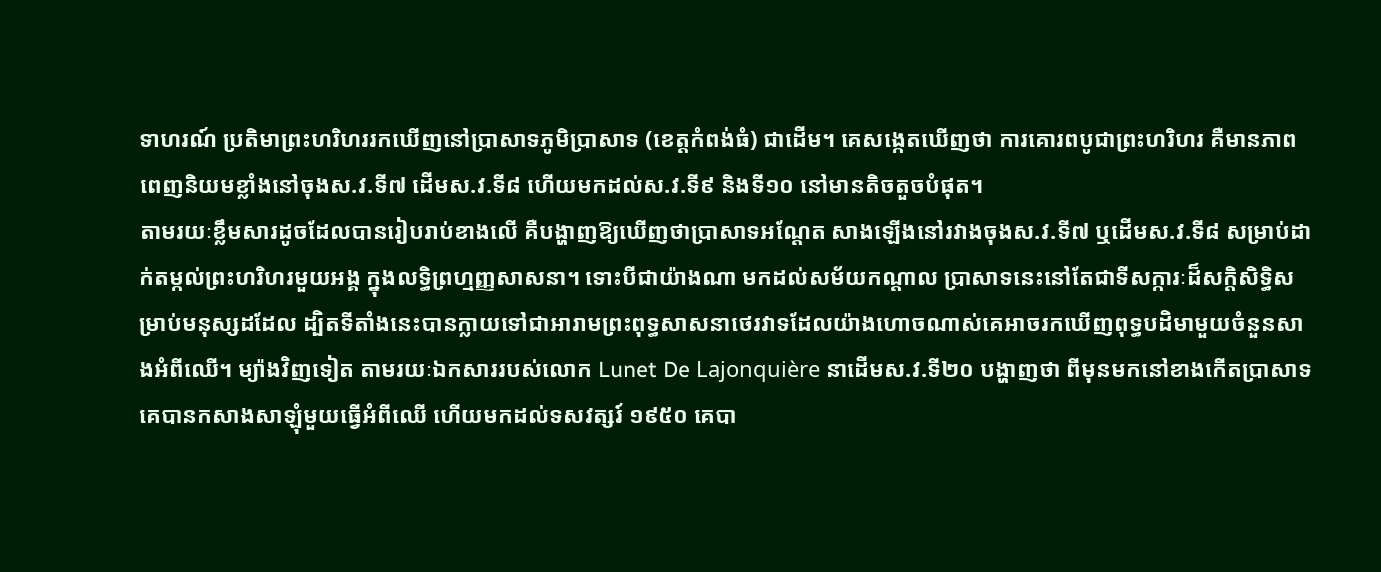ទាហរណ៍ ប្រតិមាព្រះហរិហររកឃើញនៅប្រាសាទភូមិប្រាសាទ (ខេត្តកំពង់ធំ) ជាដើម។ គេសង្កេតឃើញថា ការគោរពបូជាព្រះហរិហរ គឺមានភាពពេញនិយមខ្លាំងនៅចុងស.វ.ទី៧ ដើមស.វ.ទី៨ ហើយមកដល់ស.វ.ទី៩ និងទី១០ នៅមានតិចតួចបំផុត។
តាមរយៈខ្លឹមសារដូចដែលបានរៀបរាប់ខាងលើ គឺបង្ហាញឱ្យឃើញថាប្រាសាទអណ្តែត សាងឡើងនៅរវាងចុងស.វ.ទី៧ ឬដើមស.វ.ទី៨ សម្រាប់ដាក់តម្កល់ព្រះហរិហរមួយអង្គ ក្នុងលទ្ធិព្រហ្មញ្ញសាសនា។ ទោះបីជាយ៉ាងណា មកដល់សម័យកណ្តាល ប្រាសាទនេះនៅតែជាទីសក្ការៈដ៏សក្តិសិទ្ធិសម្រាប់មនុស្សដដែល ដ្បិតទីតាំងនេះបានក្លាយទៅជាអារាមព្រះពុទ្ធសាសនាថេរវាទដែលយ៉ាងហោចណាស់គេអាចរកឃើញពុទ្ធបដិមាមួយចំនួនសាងអំពីឈើ។ ម្យ៉ាងវិញទៀត តាមរយៈឯកសាររបស់លោក Lunet De Lajonquière នាដើមស.វ.ទី២០ បង្ហាញថា ពីមុនមកនៅខាងកើតប្រាសាទគេបានកសាងសាឡុំមួយធ្វើអំពីឈើ ហើយមកដល់ទសវត្សរ៍ ១៩៥០ គេបា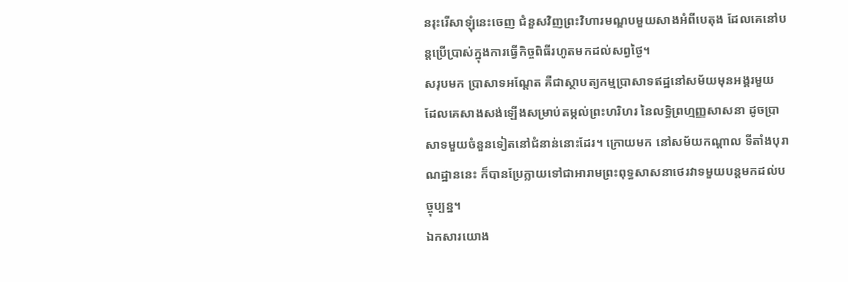នរុះរើសាឡុំនេះចេញ ជំនួសវិញព្រះវិហារមណ្ឌបមួយសាងអំពីបេតុង ដែលគេនៅបន្តប្រើប្រាស់ក្នុងការធ្វើកិច្ចពិធីរហូតមកដល់សព្វថ្ងៃ។
សរុបមក ប្រាសាទអណ្តែត គឺជាស្ថាបត្យកម្មប្រាសាទឥដ្ឋនៅសម័យមុនអង្គរមួយ ដែលគេសាងសង់ឡើងសម្រាប់តម្កល់ព្រះហរិហរ នៃលទ្ធិព្រហ្មញ្ញសាសនា ដូចប្រាសាទមួយចំនួនទៀតនៅជំនាន់នោះដែរ។ ក្រោយមក នៅសម័យកណ្តាល ទីតាំងបុរាណដ្ឋាននេះ ក៏បានប្រែក្លាយទៅជាអារាមព្រះពុទ្ធសាសនាថេរវាទមួយបន្តមកដល់បច្ចុប្បន្ន។
ឯកសារយោង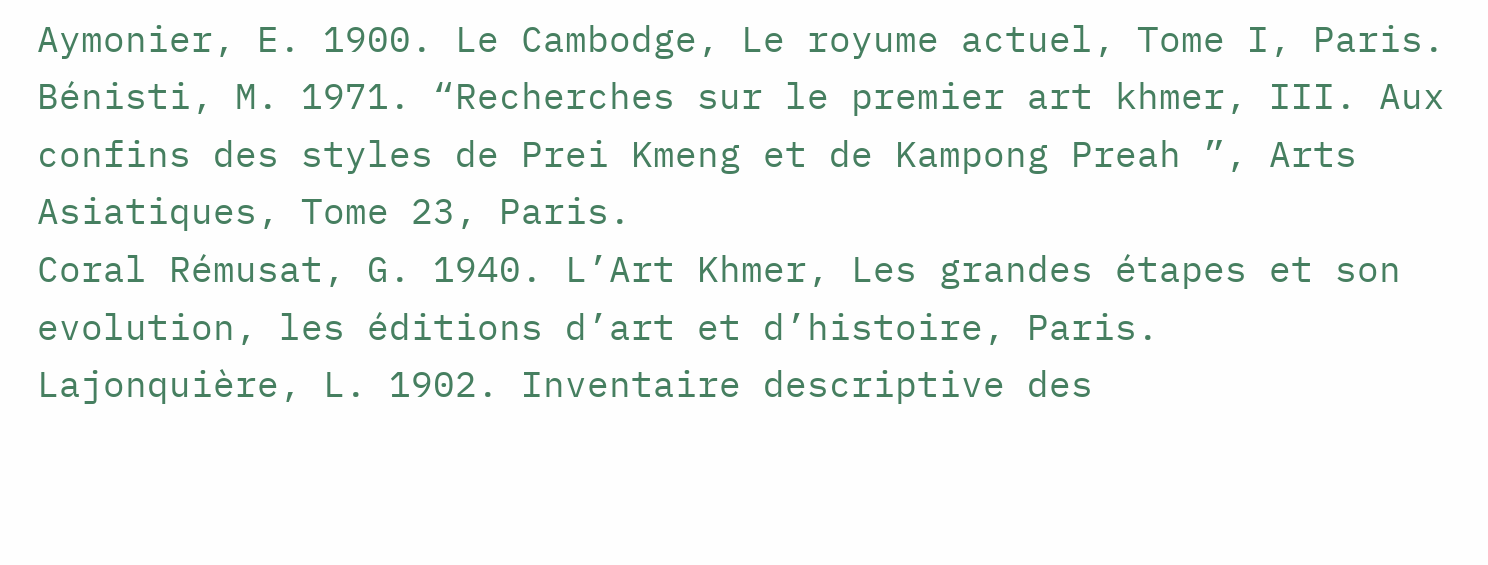Aymonier, E. 1900. Le Cambodge, Le royume actuel, Tome I, Paris.
Bénisti, M. 1971. “Recherches sur le premier art khmer, III. Aux confins des styles de Prei Kmeng et de Kampong Preah ”, Arts Asiatiques, Tome 23, Paris.
Coral Rémusat, G. 1940. L’Art Khmer, Les grandes étapes et son evolution, les éditions d’art et d’histoire, Paris.
Lajonquière, L. 1902. Inventaire descriptive des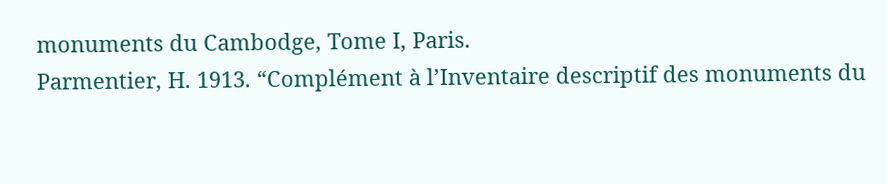monuments du Cambodge, Tome I, Paris.
Parmentier, H. 1913. “Complément à l’Inventaire descriptif des monuments du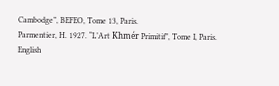Cambodge”, BEFEO, Tome 13, Paris.
Parmentier, H. 1927. “L’Art Khmér Primitif”, Tome I, Paris.
English